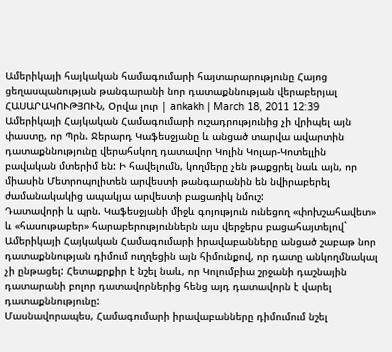Ամերիկայի հայկական համագումարի հայտարարությունը Հայոց ցեղասպանության թանգարանի նոր դատաքննության վերաբերյալ
ՀԱՍԱՐԱԿՈՒԹՅՈՒՆ, Օրվա լուր | ankakh | March 18, 2011 12:39
Ամերիկայի Հայկական Համագումարի ուշադրությունից չի վրիպել այն փաստը, որ Պրն. Ջերարդ Կաֆեսջյանը և անցած տարվա ավարտին դատաքննությունը վերահսկող դատավոր Կոլին Կոլար-Կոտելլին բավական մտերիմ են: Ի հավելումն, կողմերը չեն թաքցրել նաև այն, որ միասին Մետրոպոլիտեն արվեստի թանգարանին են նվիրաբերել ժամանակակից ապակյա արվեստի բացառիկ նմուշ:
Դատավորի և պրն. Կաֆեսջյանի միջև գոյություն ունեցող «փոխշահավետ» և «հասութաբեր» հարաբերություններն այս վերջերս բացահայտելով` Ամերիկայի Հայկական Համագումարի իրավաբանները անցած շաբաթ նոր դատաքննության դիմում ուղղեցին այն հիմունքով, որ դատը անկողմնակալ չի ընթացել: Հետաքրքիր է նշել նաև, որ Կոլումբիա շրջանի դաշնային դատարանի բոլոր դատավորներից հենց այդ դատավորն է վարել դատաքննությունը:
Մասնավորապես, Համագումարի իրավաբանները դիմումում նշել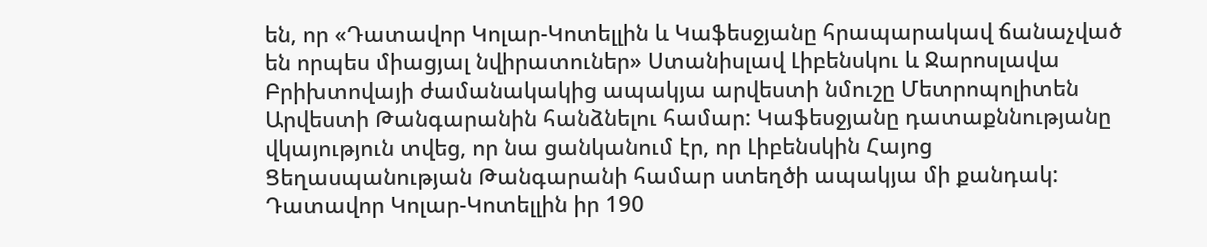են, որ «Դատավոր Կոլար-Կոտելլին և Կաֆեսջյանը հրապարակավ ճանաչված են որպես միացյալ նվիրատուներ» Ստանիսլավ Լիբենսկու և Ջարոսլավա Բրիխտովայի ժամանակակից ապակյա արվեստի նմուշը Մետրոպոլիտեն Արվեստի Թանգարանին հանձնելու համար: Կաֆեսջյանը դատաքննությանը վկայություն տվեց, որ նա ցանկանում էր, որ Լիբենսկին Հայոց Ցեղասպանության Թանգարանի համար ստեղծի ապակյա մի քանդակ: Դատավոր Կոլար-Կոտելլին իր 190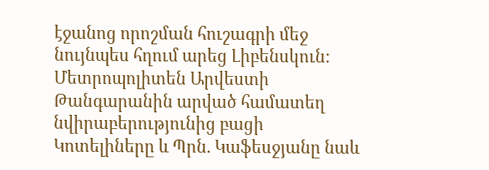էջանոց որոշման հուշագրի մեջ նույնպես հղում արեց Լիբենսկուն:
Մետրոպոլիտեն Արվեստի Թանգարանին արված համատեղ նվիրաբերությունից բացի Կոտելիները և Պրն. Կաֆեսջյանը նաև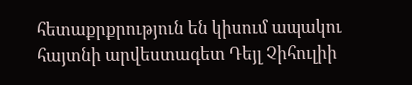հետաքրքրություն են կիսում ապակու հայտնի արվեստագետ Դեյլ Չիհուլիի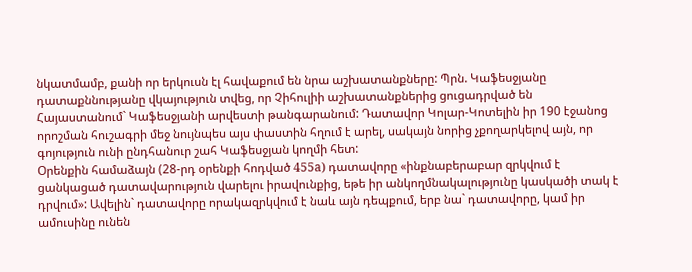նկատմամբ, քանի որ երկուսն էլ հավաքում են նրա աշխատանքները: Պրն. Կաֆեսջյանը դատաքննությանը վկայություն տվեց, որ Չիհուլիի աշխատանքներից ցուցադրված են Հայաստանում` Կաֆեսջյանի արվեստի թանգարանում: Դատավոր Կոլար-Կոտելին իր 190 էջանոց որոշման հուշագրի մեջ նույնպես այս փաստին հղում է արել, սակայն նորից չքողարկելով այն, որ գոյություն ունի ընդհանուր շահ Կաֆեսջյան կողմի հետ:
Օրենքին համաձայն (28-րդ օրենքի հոդված 455a) դատավորը «ինքնաբերաբար զրկվում է ցանկացած դատավարություն վարելու իրավունքից, եթե իր անկողմնակալությունը կասկածի տակ է դրվում»: Ավելին` դատավորը որակազրկվում է նաև այն դեպքում, երբ նա` դատավորը, կամ իր ամուսինը ունեն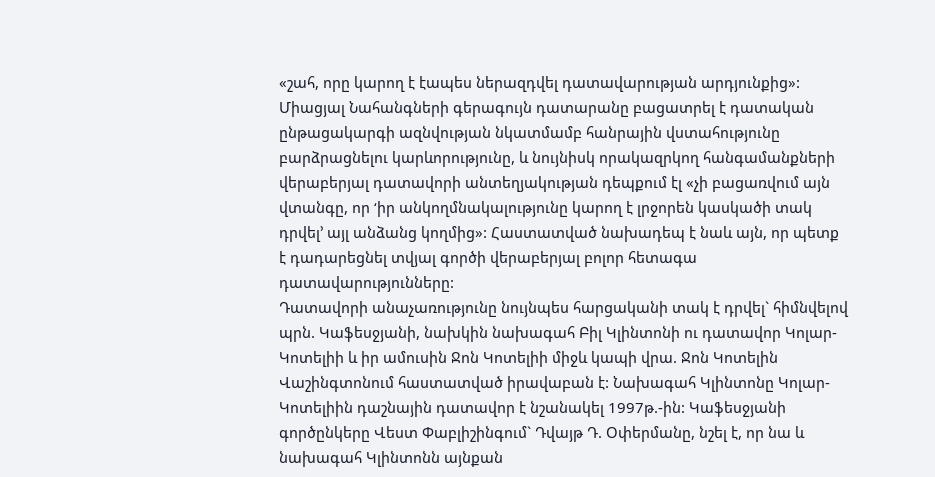«շահ, որը կարող է էապես ներազդվել դատավարության արդյունքից»: Միացյալ Նահանգների գերագույն դատարանը բացատրել է դատական ընթացակարգի ազնվության նկատմամբ հանրային վստահությունը բարձրացնելու կարևորությունը, և նույնիսկ որակազրկող հանգամանքների վերաբերյալ դատավորի անտեղյակության դեպքում էլ «չի բացառվում այն վտանգը, որ ‘իր անկողմնակալությունը կարող է լրջորեն կասկածի տակ դրվել’ այլ անձանց կողմից»: Հաստատված նախադեպ է նաև այն, որ պետք է դադարեցնել տվյալ գործի վերաբերյալ բոլոր հետագա դատավարությունները:
Դատավորի անաչառությունը նույնպես հարցականի տակ է դրվել` հիմնվելով պրն. Կաֆեսջյանի, նախկին նախագահ Բիլ Կլինտոնի ու դատավոր Կոլար-Կոտելիի և իր ամուսին Ջոն Կոտելիի միջև կապի վրա. Ջոն Կոտելին Վաշինգտոնում հաստատված իրավաբան է: Նախագահ Կլինտոնը Կոլար-Կոտելիին դաշնային դատավոր է նշանակել 1997թ.-ին: Կաֆեսջյանի գործընկերը Վեստ Փաբլիշինգում` Դվայթ Դ. Օփերմանը, նշել է, որ նա և նախագահ Կլինտոնն այնքան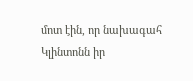մոտ էին, որ նախագահ Կլինտոնն իր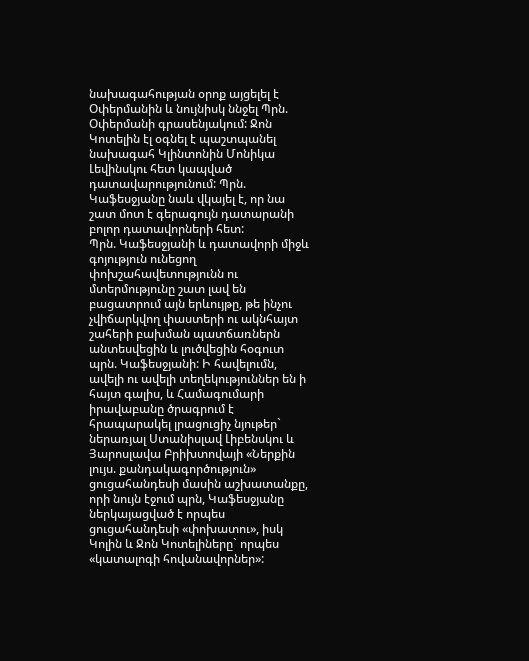նախագահության օրոք այցելել է Օփերմանին և նույնիսկ ննջել Պրն. Օփերմանի գրասենյակում: Ջոն Կոտելին էլ օգնել է պաշտպանել նախագահ Կլինտոնին Մոնիկա Լեվինսկու հետ կապված դատավարությունում: Պրն. Կաֆեսջյանը նաև վկայել է, որ նա շատ մոտ է գերագույն դատարանի բոլոր դատավորների հետ:
Պրն. Կաֆեսջյանի և դատավորի միջև գոյություն ունեցող փոխշահավետությունն ու մտերմությունը շատ լավ են բացատրում այն երևույթը, թե ինչու չվիճարկվող փաստերի ու ակնհայտ շահերի բախման պատճառներն անտեսվեցին և լուծվեցին հօգուտ պրն. Կաֆեսջյանի: Ի հավելումն, ավելի ու ավելի տեղեկություններ են ի հայտ գալիս, և Համագումարի իրավաբանը ծրագրում է հրապարակել լրացուցիչ նյութեր` ներառյալ Ստանիսլավ Լիբենսկու և Յարոսլավա Բրիխտովայի «Ներքին լույս. քանդակագործություն» ցուցահանդեսի մասին աշխատանքը, որի նույն էջում պրն, Կաֆեսջյանը ներկայացված է որպես ցուցահանդեսի «փոխատու», իսկ Կոլին և Ջոն Կոտելիները` որպես «կատալոգի հովանավորներ»: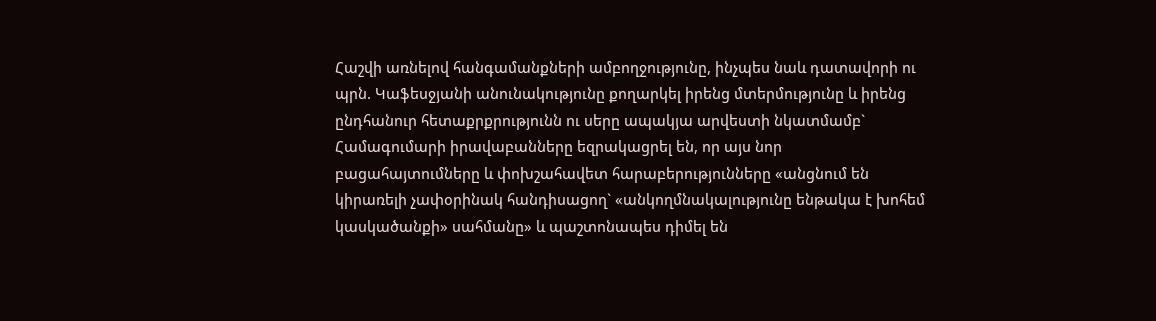Հաշվի առնելով հանգամանքների ամբողջությունը, ինչպես նաև դատավորի ու պրն. Կաֆեսջյանի անունակությունը քողարկել իրենց մտերմությունը և իրենց ընդհանուր հետաքրքրությունն ու սերը ապակյա արվեստի նկատմամբ` Համագումարի իրավաբանները եզրակացրել են, որ այս նոր բացահայտումները և փոխշահավետ հարաբերությունները «անցնում են կիրառելի չափօրինակ հանդիսացող` «անկողմնակալությունը ենթակա է խոհեմ կասկածանքի» սահմանը» և պաշտոնապես դիմել են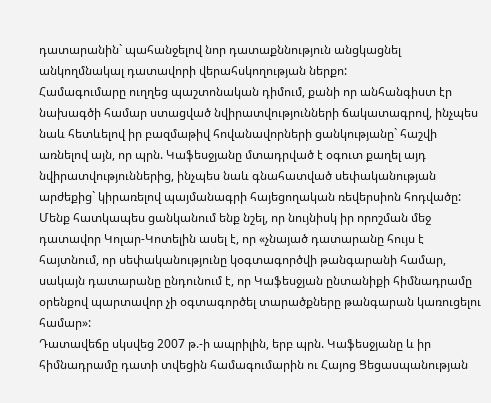դատարանին` պահանջելով նոր դատաքննություն անցկացնել անկողմնակալ դատավորի վերահսկողության ներքո:
Համագումարը ուղղեց պաշտոնական դիմում, քանի որ անհանգիստ էր նախագծի համար ստացված նվիրատվությունների ճակատագրով, ինչպես նաև հետևելով իր բազմաթիվ հովանավորների ցանկությանը` հաշվի առնելով այն, որ պրն. Կաֆեսջյանը մտադրված է օգուտ քաղել այդ նվիրատվություններից, ինչպես նաև գնահատված սեփականության արժեքից` կիրառելով պայմանագրի հայեցողական ռեվերսիոն հոդվածը: Մենք հատկապես ցանկանում ենք նշել, որ նույնիսկ իր որոշման մեջ դատավոր Կոլար-Կոտելին ասել է, որ «չնայած դատարանը հույս է հայտնում, որ սեփականությունը կօգտագործվի թանգարանի համար, սակայն դատարանը ընդունում է, որ Կաֆեսջյան ընտանիքի հիմնադրամը օրենքով պարտավոր չի օգտագործել տարածքները թանգարան կառուցելու համար»:
Դատավեճը սկսվեց 2007 թ.-ի ապրիլին, երբ պրն. Կաֆեսջյանը և իր հիմնադրամը դատի տվեցին համագումարին ու Հայոց Ցեցասպանության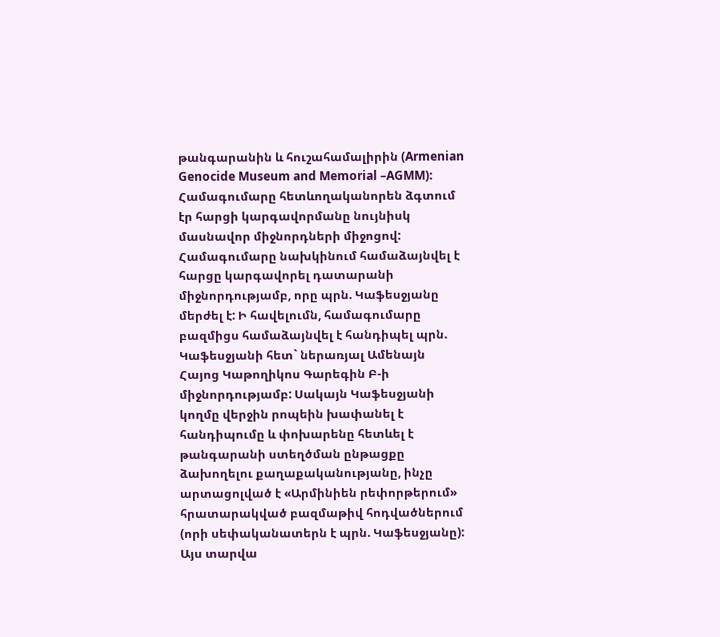թանգարանին և հուշահամալիրին (Armenian Genocide Museum and Memorial –AGMM): Համագումարը հետևողականորեն ձգտում էր հարցի կարգավորմանը նույնիսկ մասնավոր միջնորդների միջոցով: Համագումարը նախկինում համաձայնվել է հարցը կարգավորել դատարանի միջնորդությամբ, որը պրն. Կաֆեսջյանը մերժել է: Ի հավելումն, համագումարը բազմիցս համաձայնվել է հանդիպել պրն. Կաֆեսջյանի հետ` ներառյալ Ամենայն Հայոց Կաթողիկոս Գարեգին Բ-ի միջնորդությամբ: Սակայն Կաֆեսջյանի կողմը վերջին րոպեին խափանել է հանդիպումը և փոխարենը հետևել է թանգարանի ստեղծման ընթացքը ձախողելու քաղաքականությանը, ինչը արտացոլված է «Արմինիեն րեփորթերում» հրատարակված բազմաթիվ հոդվածներում (որի սեփականատերն է պրն. Կաֆեսջյանը): Այս տարվա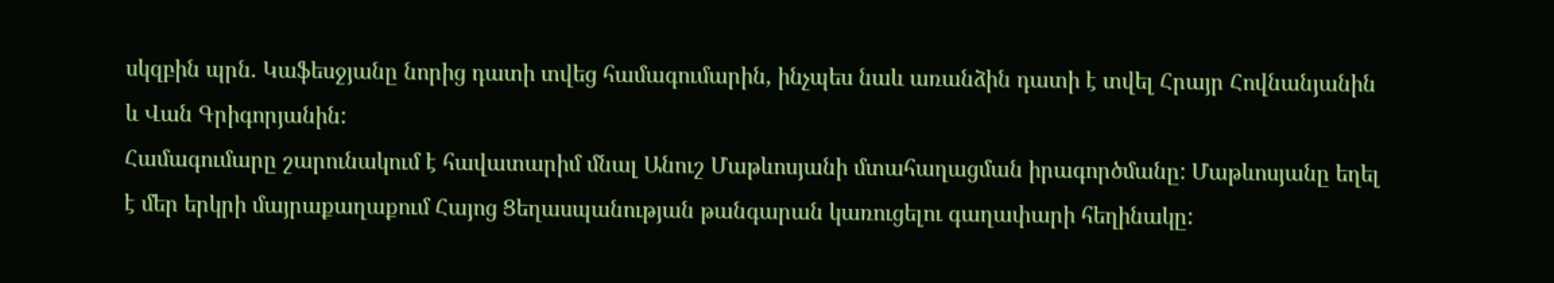սկզբին պրն. Կաֆեսջյանը նորից դատի տվեց համագումարին, ինչպես նաև առանձին դատի է տվել Հրայր Հովնանյանին և Վան Գրիգորյանին:
Համագումարը շարունակում է հավատարիմ մնալ Անուշ Մաթևոսյանի մտահաղացման իրագործմանը: Մաթևոսյանը եղել է մեր երկրի մայրաքաղաքում Հայոց Ցեղասպանության թանգարան կառուցելու գաղափարի հեղինակը: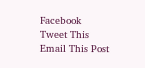Facebook
Tweet This
Email This Post